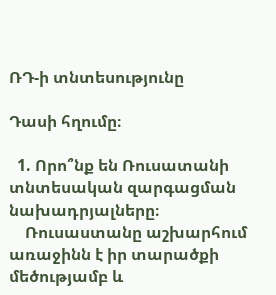ՌԴ-ի տնտեսությունը

Դասի հղումը։

  1. Որո՞նք են Ռուսատանի տնտեսական զարգացման նախադրյալները։
    Ռուսաստանը աշխարհում առաջինն է իր տարածքի մեծությամբ և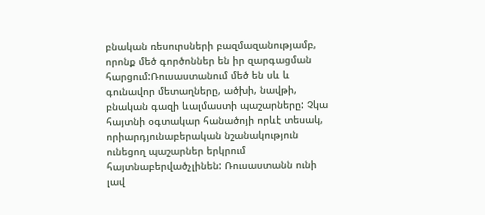բնական ռեսուրսների բազմազանությամբ, որոնք մեծ գործոններ են իր զարգացման հարցում:Ռուսաստանում մեծ են սև և գունավոր մետաղները, ածխի, նավթի, բնական գազի ևալմաստի պաշարները: Չկա հայտնի օգտակար հանածոյի որևէ տեսակ, որիարդյունաբերական նշանակություն ունեցող պաշարներ երկրում հայտնաբերվածչլինեն: Ռուսաստանն ունի լավ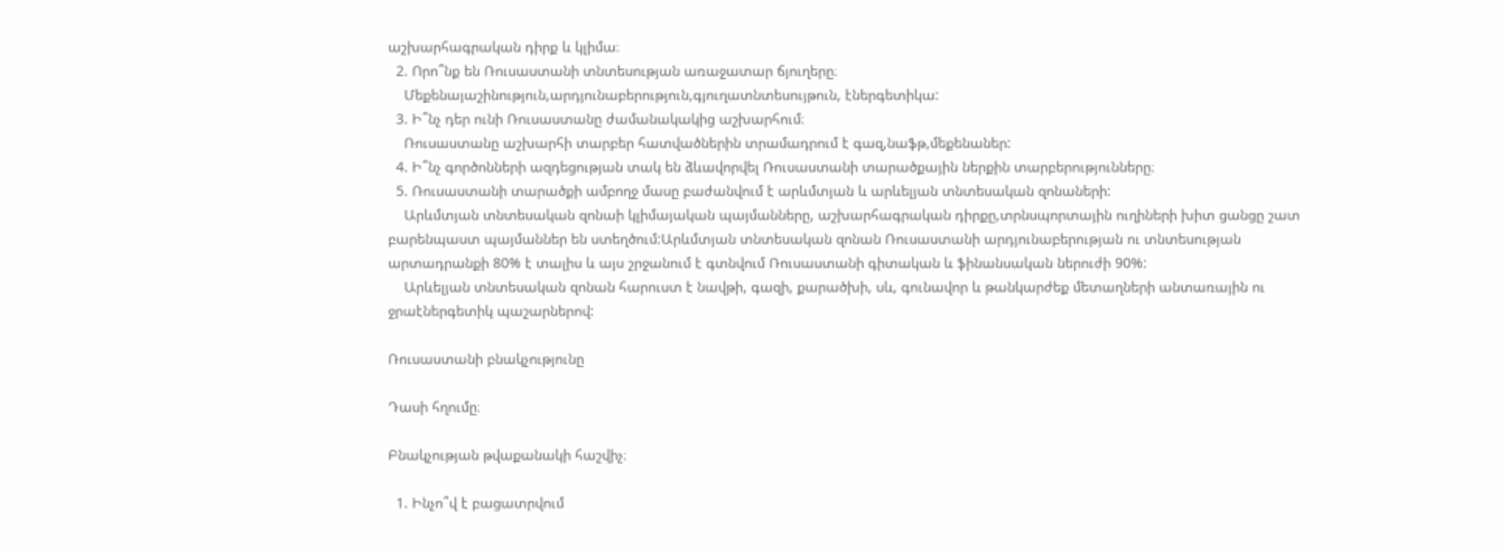աշխարհագրական դիրք և կլիմա։
  2. Որո՞նք են Ռուսաստանի տնտեսության առաջատար ճյուղերը։
    Մեքենայաշինություն,արդյունաբերություն,գյուղատնտեսույթուն, էներգետիկա:
  3. Ի՞նչ դեր ունի Ռուսաստանը ժամանակակից աշխարհում։
    Ռուսաստանը աշխարհի տարբեր հատվածներին տրամադրում է գազ,նաֆթ,մեքենաներ:
  4. Ի՞նչ գործոնների ազդեցության տակ են ձևավորվել Ռուսաստանի տարածքային ներքին տարբերությունները։
  5. Ռուսաստանի տարածքի ամբողջ մասը բաժանվում է արևմտյան և արևելյան տնտեսական զոնաների:
    Արևմտյան տնտեսական զոնաի կլիմայական պայմանները, աշխարհագրական դիրքը,տրնսպորտային ուղիների խիտ ցանցը շատ բարենպաստ պայմաններ են ստեղծում:Արևմտյան տնտեսական զոնան Ռուսաստանի արդյունաբերության ու տնտեսության արտադրանքի 80% է տալիս և այս շրջանում է գտնվում Ռուսաստանի գիտական և ֆինանսական ներուժի 90%:
    Արևելյան տնտեսական զոնան հարուստ է նավթի, գազի, քարածխի, սև, գունավոր և թանկարժեք մետաղների անտառային ու ջրաէներգետիկ պաշարներով:

Ռուսաստանի բնակչությունը

Դասի հղումը։

Բնակչության թվաքանակի հաշվիչ։

  1. Ինչո՞վ է բացատրվում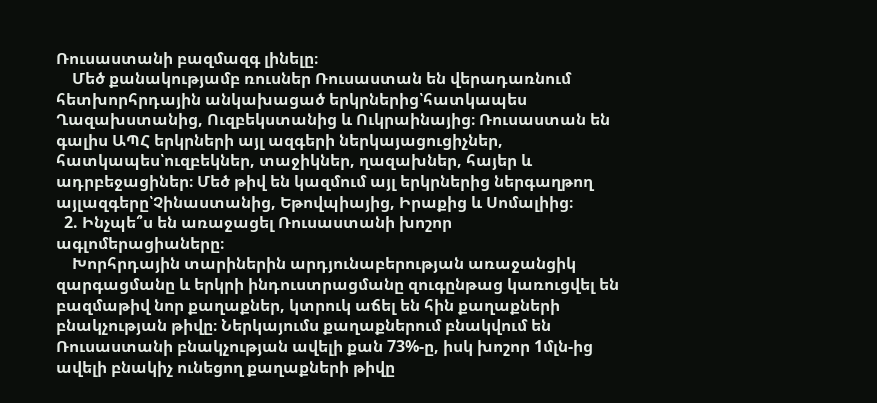Ռուսաստանի բազմազգ լինելը։
    Մեծ քանակությամբ ռուսներ Ռուսաստան են վերադառնում հետխորհրդային անկախացած երկրներից՝հատկապես Ղազախստանից, Ուզբեկստանից և Ուկրաինայից։ Ռուսաստան են գալիս ԱՊՀ երկրների այլ ազգերի ներկայացուցիչներ, հատկապես՝ուզբեկներ, տաջիկներ, ղազախներ, հայեր և ադրբեջացիներ։ Մեծ թիվ են կազմում այլ երկրներից ներգաղթող այլազգերը՝Չինաստանից, Եթովպիայից, Իրաքից և Սոմալիից։
  2. Ինչպե՞ս են առաջացել Ռուսաստանի խոշոր ագլոմերացիաները։
    Խորհրդային տարիներին արդյունաբերության առաջանցիկ զարգացմանը և երկրի ինդուստրացմանը զուգընթաց կառուցվել են բազմաթիվ նոր քաղաքներ, կտրուկ աճել են հին քաղաքների բնակչության թիվը։ Ներկայումս քաղաքներում բնակվում են Ռուսաստանի բնակչության ավելի քան 73%-ը, իսկ խոշոր 1մլն-ից ավելի բնակիչ ունեցող քաղաքների թիվը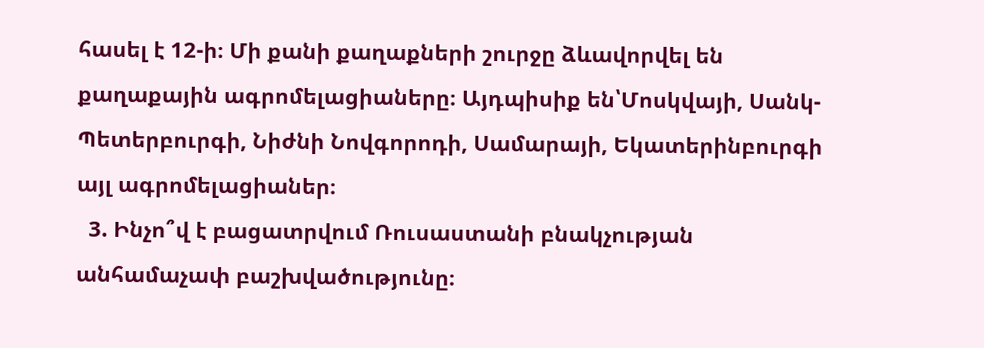հասել է 12-ի։ Մի քանի քաղաքների շուրջը ձևավորվել են քաղաքային ագրոմելացիաները։ Այդպիսիք են՝Մոսկվայի, Սանկ-Պետերբուրգի, Նիժնի Նովգորոդի, Սամարայի, Եկատերինբուրգի այլ ագրոմելացիաներ։
  3. Ինչո՞վ է բացատրվում Ռուսաստանի բնակչության անհամաչափ բաշխվածությունը։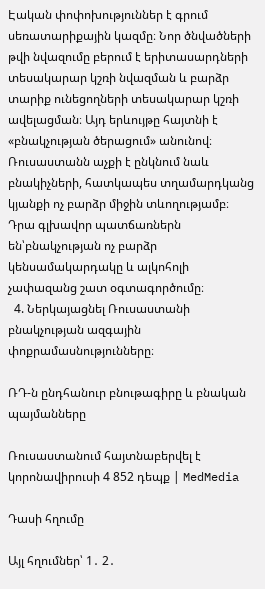Էական փոփոխություններ է գրում սեռատարիքային կազմը։ Նոր ծնվածների թվի նվազումը բերում է երիտասարդների տեսակարար կշռի նվազման և բարձր տարիք ունեցողների տեսակարար կշռի ավելացման։ Այդ երևույթը հայտնի է «բնակչության ծերացում» անունով։ Ռուսաստանն աչքի է ընկնում նաև բնակիչների, հատկապես տղամարդկանց կյանքի ոչ բարձր միջին տևողությամբ։ Դրա գլխավոր պատճառներն են՝բնակչության ոչ բարձր կենսամակարդակը և ալկոհոլի չափազանց շատ օգտագործումը։
  4. Ներկայացնել Ռուսաստանի բնակչության ազգային փոքրամասնությունները։

ՌԴ-ն ընդհանուր բնութագիրը և բնական պայմանները

Ռուսաստանում հայտնաբերվել է կորոնավիրուսի 4 852 դեպք | MedMedia

Դասի հղումը

Այլ հղումներ՝ 1․ 2․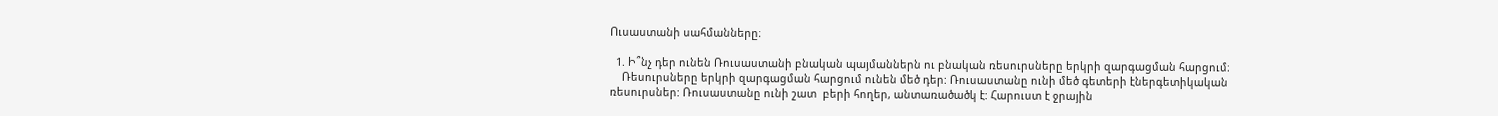Ուսաստանի սահմանները։

  1. Ի՞նչ դեր ունեն Ռուսաստանի բնական պայմաններն ու բնական ռեսուրսները երկրի զարգացման հարցում։
    Ռեսուրսները երկրի զարգացման հարցում ունեն մեծ դեր: Ռուսաստանը ունի մեծ գետերի էներգետիկական ռեսուրսներ: Ռուսաստանը ունի շատ  բերի հողեր, անտառածածկ է: Հարուստ է ջրային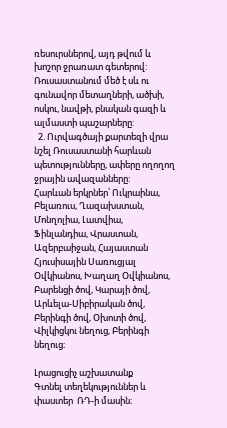ռեսուրսներով, այդ թվում և խոշոր ջրառատ գետերով: Ռուսաստանում մեծ է սև ու գունավոր մետաղների, ածխի, ոսկու, նավթի, բնական գազի և ալմաստի պաշարները:
  2. Ուրվագծայի քարտեզի վրա նշել Ռուսաստանի հարևան պետությունները, ափերը ողողող ջրային ավազանները:
Հարևան երկրներ՝ Ուկրաինա, Բելառուս, Ղազախստան, Մոնղոլիա, Լատվիա, Ֆինլանդիա, Վրաստան, Ազերբաիջան, Հայաստան
Հյուսիսային Սառուցյալ Օվկիանոս, Խաղաղ Օվկիանոս, Բարենցի ծով, Կարայի ծով, Արևելա-Սիբիրական ծով, Բերինգի ծով, Օխոտի ծով, Վիլկիցկու նեղուց, Բերինգի նեղուց։

Լրացուցիչ աշխատանք
Գտնել տեղեկություններ և փաստեր  ՌԴ-ի մասին։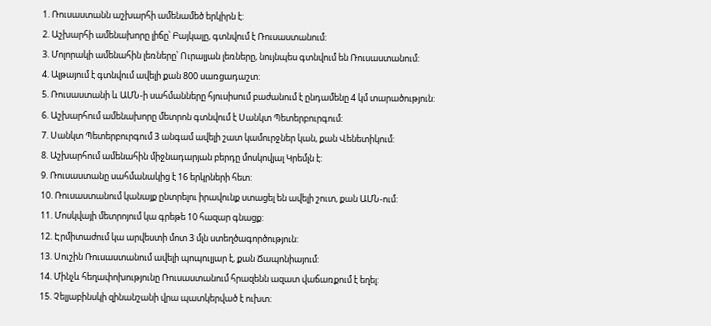1. Ռուսաստանն աշխարհի ամենամեծ երկիրն է:
2. Աշխարհի ամենախորը լիճը՝ Բայկալը, գտնվում է Ռուսաստանում:
3. Մոլորակի ամենահին լեռները՝ Ուրալյան լեռները, նույնպես գտնվում են Ռուսաստանում:
4. Ալթայում է գտնվում ավելի քան 800 սառցադաշտ:
5. Ռուսաստանի և ԱՄՆ-ի սահմանները հյուսիսում բաժանում է ընդամենը 4 կմ տարածություն:
6. Աշխարհում ամենախորը մետրոն գտնվում է Սանկտ Պետերբուրգում:
7. Սանկտ Պետերբուրգում 3 անգամ ավելի շատ կամուրջներ կան, քան Վենետիկում:
8. Աշխարհում ամենահին միջնադարյան բերդը մոսկովյալ Կրեմլն է:
9. Ռուսաստանը սահմանակից է 16 երկրների հետ:
10. Ռուսաստանում կանայք ընտրելու իրավունք ստացել են ավելի շուտ, քան ԱՄՆ-ում:
11. Մոսկվայի մետրոյում կա գրեթե 10 հազար գնացք:
12. Էրմիտաժում կա արվեստի մոտ 3 մլն ստեղծագործություն:
13. Սուշին Ռուսաստանում ավելի պոպուլյար է, քան Ճապոնիայում:
14. Մինչև հեղափոխությունը Ռուսաստանում հրազենն ազատ վաճառքում է եղել:
15. Չելյաբինսկի զինանշանի վրա պատկերված է ուխտ: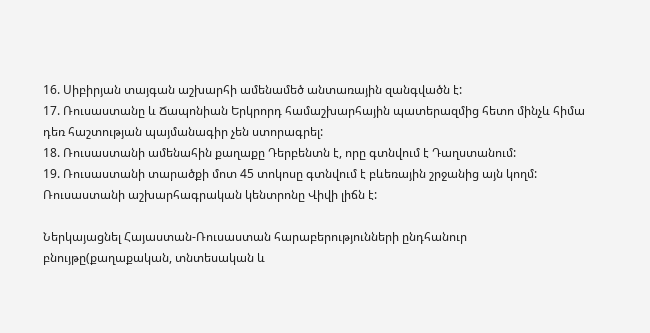16. Սիբիրյան տայգան աշխարհի ամենամեծ անտառային զանգվածն է:
17. Ռուսաստանը և Ճապոնիան Երկրորդ համաշխարհային պատերազմից հետո մինչև հիմա դեռ հաշտության պայմանագիր չեն ստորագրել:
18. Ռուսաստանի ամենահին քաղաքը Դերբենտն է, որը գտնվում է Դաղստանում:
19. Ռուսաստանի տարածքի մոտ 45 տոկոսը գտնվում է բևեռային շրջանից այն կողմ: Ռուսաստանի աշխարհագրական կենտրոնը Վիվի լիճն է:

Ներկայացնել Հայաստան-Ռուսաստան հարաբերությունների ընդհանուր բնույթը(քաղաքական, տնտեսական և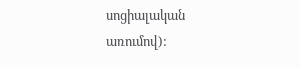սոցիալական առումով):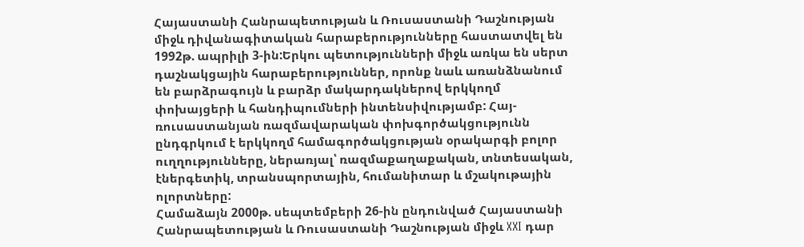Հայաստանի Հանրապետության և Ռուսաստանի Դաշնության միջև դիվանագիտական հարաբերությունները հաստատվել են 1992թ. ապրիլի 3-ին:Երկու պետությունների միջև առկա են սերտ դաշնակցային հարաբերություններ, որոնք նաև առանձնանում են բարձրագույն և բարձր մակարդակներով երկկողմ փոխայցերի և հանդիպումների ինտենսիվությամբ: Հայ-ռուսաստանյան ռազմավարական փոխգործակցությունն ընդգրկում է երկկողմ համագործակցության օրակարգի բոլոր ուղղությունները, ներառյալ՝ ռազմաքաղաքական, տնտեսական, էներգետիկ, տրանսպորտային, հումանիտար և մշակութային ոլորտները:
Համաձայն 2000թ. սեպտեմբերի 26-ին ընդունված Հայաստանի Հանրապետության և Ռուսաստանի Դաշնության միջև XXI դար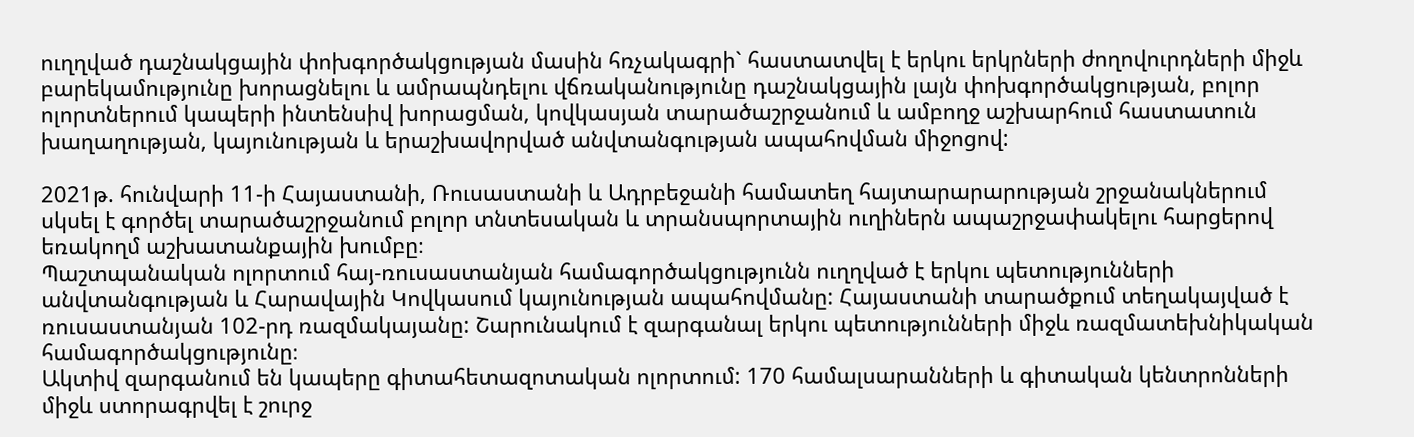ուղղված դաշնակցային փոխգործակցության մասին հռչակագրի` հաստատվել է երկու երկրների ժողովուրդների միջև բարեկամությունը խորացնելու և ամրապնդելու վճռականությունը դաշնակցային լայն փոխգործակցության, բոլոր ոլորտներում կապերի ինտենսիվ խորացման, կովկասյան տարածաշրջանում և ամբողջ աշխարհում հաստատուն խաղաղության, կայունության և երաշխավորված անվտանգության ապահովման միջոցով:

2021թ. հունվարի 11-ի Հայաստանի, Ռուսաստանի և Ադրբեջանի համատեղ հայտարարարության շրջանակներում սկսել է գործել տարածաշրջանում բոլոր տնտեսական և տրանսպորտային ուղիներն ապաշրջափակելու հարցերով եռակողմ աշխատանքային խումբը։
Պաշտպանական ոլորտում հայ-ռուսաստանյան համագործակցությունն ուղղված է երկու պետությունների անվտանգության և Հարավային Կովկասում կայունության ապահովմանը: Հայաստանի տարածքում տեղակայված է ռուսաստանյան 102-րդ ռազմակայանը: Շարունակում է զարգանալ երկու պետությունների միջև ռազմատեխնիկական համագործակցությունը։
Ակտիվ զարգանում են կապերը գիտահետազոտական ոլորտում: 170 համալսարանների և գիտական կենտրոնների միջև ստորագրվել է շուրջ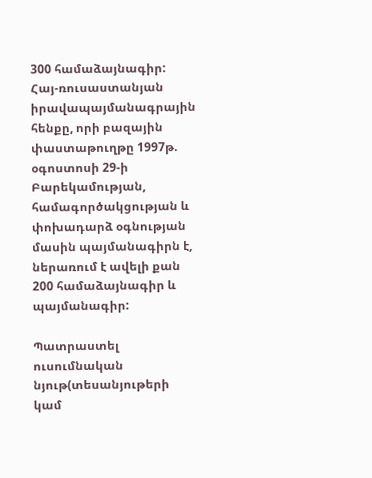300 համաձայնագիր:
Հայ-ռուսաստանյան իրավապայմանագրային հենքը, որի բազային փաստաթուղթը 1997թ. օգոստոսի 29-ի Բարեկամության, համագործակցության և փոխադարձ օգնության մասին պայմանագիրն է, ներառում է ավելի քան 200 համաձայնագիր և պայմանագիր:

Պատրաստել ուսումնական նյութ(տեսանյութերի կամ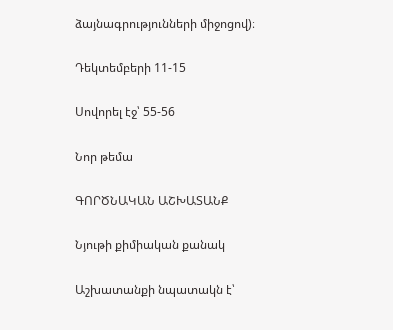ձայնագրությունների միջոցով)։

Դեկտեմբերի 11-15

Սովորել էջ՝ 55-56

Նոր թեմա

ԳՈՐԾՆԱԿԱՆ ԱՇԽԱՏԱՆՔ

Նյութի քիմիական քանակ

Աշխատանքի նպատակն է՝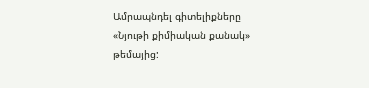Ամրապնդել գիտելիքները «Նյութի քիմիական քանակ» թեմայից: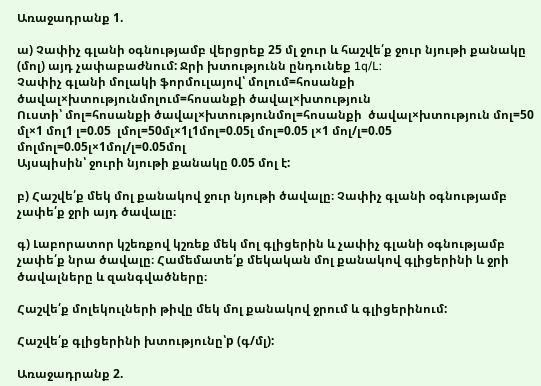Առաջադրանք 1.

ա) Չափիչ գլանի օգնությամբ վերցրեք 25 մլ ջուր և հաշվե՛ք ջուր նյութի քանակը (մոլ) այդ չափաբաժնում: Ջրի խտությունն ընդունեք 1q/L:
Չափիչ գլանի մոլակի ֆորմուլայով՝ մոլում=հոսանքի ծավալ×խտությունմոլում=հոսանքի ծավալ×խտություն
Ուստի՝ մոլ=հոսանքի ծավալ×խտությունմոլ=հոսանքի  ծավալ×խտություն մոլ=50  մլ×1 մոլ1 լ=0.05  լմոլ=50մլ×1լ1մոլ=0.05լ մոլ=0.05 լ×1 մոլ/լ=0.05  մոլմոլ=0.05լ×1մոլ/լ=0.05մոլ
Այսպիսին՝ ջուրի նյութի քանակը 0.05 մոլ է:

բ) Հաշվե՛ք մեկ մոլ քանակով ջուր նյութի ծավալը։ Չափիչ գլանի օգնությամբ չափե՛ք ջրի այդ ծավալը։

գ) Լաբորատոր կշեռքով կշռեք մեկ մոլ գլիցերին և չափիչ գլանի օգնությամբ չափե՛ք նրա ծավալը։ Համեմատե՛ք մեկական մոլ քանակով գլիցերինի և ջրի ծավալները և զանգվածները։

Հաշվե՛ք մոլեկուլների թիվը մեկ մոլ քանակով ջրում և գլիցերինում:

Հաշվե՛ք գլիցերինի խտությունը՝p (գ/մլ):

Առաջադրանք 2.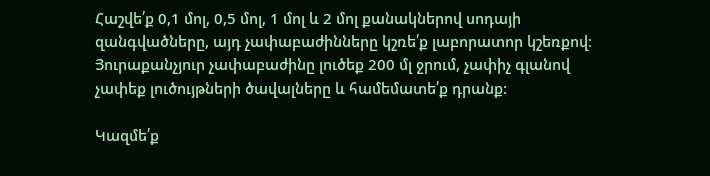Հաշվե՛ք 0,1 մոլ, 0,5 մոլ, 1 մոլ և 2 մոլ քանակներով սոդայի զանգվածները, այդ չափաբաժինները կշռե՛ք լաբորատոր կշեռքով։ Յուրաքանչյուր չափաբաժինը լուծեք 200 մլ ջրում, չափիչ գլանով չափեք լուծույթների ծավալները և համեմատե՛ք դրանք:

Կազմե՛ք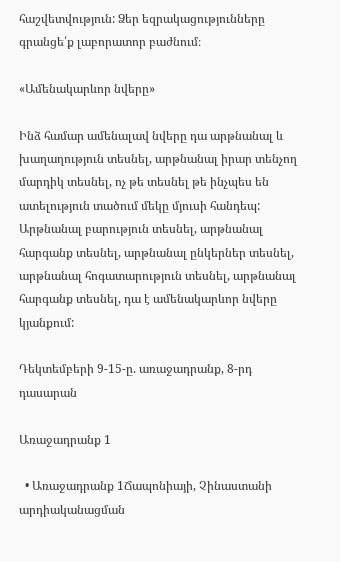հաշվետվություն: Ձեր եզրակացությունները գրանցե՛ք լաբորատոր բաժնում։

«Ամենակարևոր նվերը»

Ինձ համար ամենալավ նվերը դա արթնանալ և խաղաղություն տեսնել, արթնանալ իրար տենչող մարդիկ տեսնել, ոչ թե տեսնել թե ինչպես են ատելություն տածում մեկը մյուսի հանդեպ: Արթնանալ բարություն տեսնել, արթնանալ հարգանք տեսնել, արթնանալ ընկերներ տեսնել, արթնանալ հոգատարություն տեսնել, արթնանալ հարգանք տեսնել, դա է ամենակարևոր նվերը կյանքում:

Դեկտեմբերի 9-15-ը. առաջադրանք, 8-րդ դասարան

Առաջադրանք 1

  • Առաջադրանք 1Ճապոնիայի, Չինաստանի արդիականացման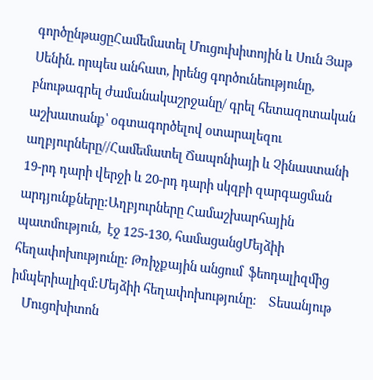գործընթացըՀամեմատել Մուցուխիտոյին և Սուն Յաթ Սենին. որպես անհատ, իրենց գործունեությունը, բնութագրել ժամանակաշրջանը/ գրել հետազոտական աշխատանք՝ օգտագործելով օտարալեզու աղբյուրները//Համեմատել Ճապոնիայի և Չինաստանի 19-րդ դարի վերջի և 20-րդ դարի սկզբի զարգացման  արդյունքները:Աղբյուրները Համաշխարհային պատմություն,  էջ 125-130, համացանցՄեյձիի հեղափոխությունը: Թռիչքային անցում  ֆեոդալիզմից  իմպերիալիզմ:Մեյձիի հեղափոխությունը:    Տեսանյութ
    Մուցոխիտոն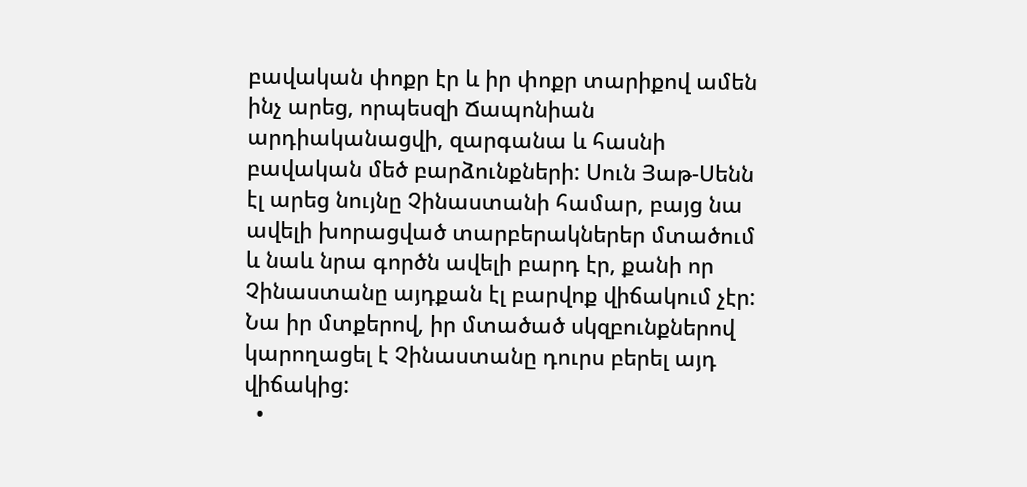բավական փոքր էր և իր փոքր տարիքով ամեն ինչ արեց, որպեսզի Ճապոնիան արդիականացվի, զարգանա և հասնի բավական մեծ բարձունքների: Սուն Յաթ-Սենն էլ արեց նույնը Չինաստանի համար, բայց նա ավելի խորացված տարբերակներեր մտածում և նաև նրա գործն ավելի բարդ էր, քանի որ Չինաստանը այդքան էլ բարվոք վիճակում չէր: Նա իր մտքերով, իր մտածած սկզբունքներով կարողացել է Չինաստանը դուրս բերել այդ վիճակից:
  •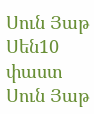Սուն Յաթ Սեն10 փաստ Սուն Յաթ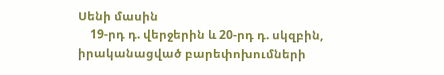Սենի մասին
    19-րդ դ. վերջերին և 20-րդ դ. սկզբին, իրականացված բարեփոխումների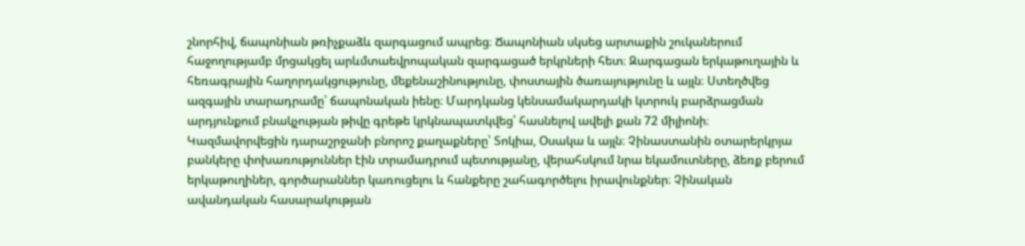շնորհիվ, ճապոնիան թռիչքաձև զարգացում ապրեց։ Ճապոնիան սկսեց արտաքին շուկաներում հաջողությամբ մրցակցել արևմտաեվրոպական զարգացած երկրների հետ։ Զարգացան երկաթուղային և հեռագրային հաղորդակցությունը, մեքենաշինությունը, փոստային ծառայությունը և այլն։ Ստեղծվեց ազգային տարադրամը՝ ճապոնական իենը։ Մարդկանց կենսամակարդակի կտրուկ բարձրացման արդյունքում բնակչության թիվը գրեթե կրկնապատկվեց՝ հասնելով ավելի քան 72 միլիոնի։ Կազմավորվեցին դարաշրջանի բնորոշ քաղաքները՝ Տոկիա, Օսակա և այլն։ Չինաստանին օտարերկրյա բանկերը փոխառություններ էին տրամադրում պետությանը, վերահսկում նրա եկամուտները, ձեռք բերում երկաթուղիներ, գործարաններ կառուցելու և հանքերը շահագործելու իրավունքներ։ Չինական ավանդական հասարակության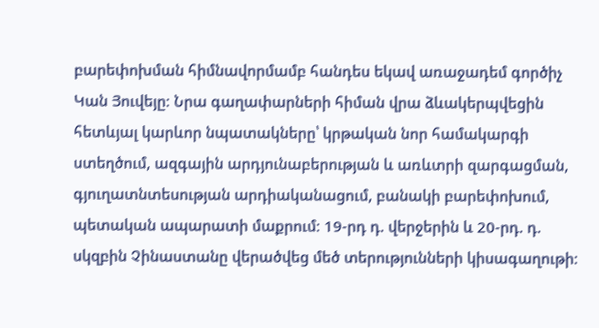բարեփոխման հիմնավորմամբ հանդես եկավ առաջադեմ գործիչ Կան Յուվեյը։ Նրա գաղափարների հիման վրա ձևակերպվեցին հետևյալ կարևոր նպատակները՝ կրթական նոր համակարգի ստեղծում, ազգային արդյունաբերության և առևտրի զարգացման, գյուղատնտեսության արդիականացում, բանակի բարեփոխում, պետական ապարատի մաքրում։ 19-րդ դ. վերջերին և 20-րդ. դ. սկզբին Չինաստանը վերածվեց մեծ տերությունների կիսագաղութի։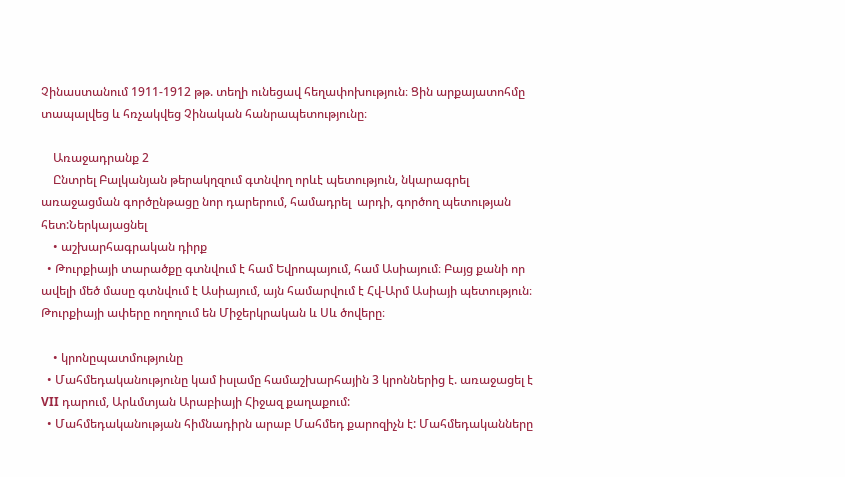Չինաստանում 1911-1912 թթ. տեղի ունեցավ հեղափոխություն։ Ցին արքայատոհմը տապալվեց և հռչակվեց Չինական հանրապետությունը։

    Առաջադրանք 2
    Ընտրել Բալկանյան թերակղզում գտնվող որևէ պետություն, նկարագրել առաջացման գործընթացը նոր դարերում, համադրել  արդի, գործող պետության հետ:Ներկայացնել
    • աշխարհագրական դիրք
  • Թուրքիայի տարածքը գտնվում է համ Եվրոպայում, համ Ասիայում։ Բայց քանի որ ավելի մեծ մասը գտնվում է Ասիայում, այն համարվում է Հվ-Արմ Ասիայի պետություն։ Թուրքիայի ափերը ողողում են Միջերկրական և Սև ծովերը։

    • կրոնըպատմությունը
  • Մահմեդականությունը կամ իսլամը համաշխարհային 3 կրոններից է. առաջացել է VII դարում, Արևմտյան Արաբիայի Հիջազ քաղաքում:
  • Մահմեդականության հիմնադիրն արաբ Մահմեդ քարոզիչն է: Մահմեդականները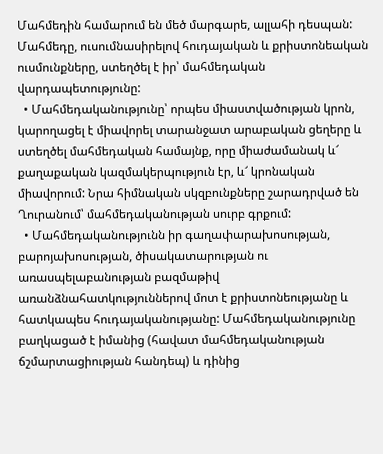Մահմեդին համարում են մեծ մարգարե, ալլահի դեսպան: Մահմեդը, ուսումնասիրելով հուդայական և քրիստոնեական ուսմունքները, ստեղծել է իր՝ մահմեդական վարդապետությունը:
  • Մահմեդականությունը՝ որպես միաստվածության կրոն, կարողացել է միավորել տարանջատ արաբական ցեղերը և ստեղծել մահմեդական համայնք, որը միաժամանակ և՜ քաղաքական կազմակերպություն էր, և՜ կրոնական միավորում: Նրա հիմնական սկզբունքները շարադրված են Ղուրանում՝ մահմեդականության սուրբ գրքում:
  • Մահմեդականությունն իր գաղափարախոսության, բարոյախոսության, ծիսակատարության ու առասպելաբանության բազմաթիվ առանձնահատկություններով մոտ է քրիստոնեությանը և հատկապես հուդայականությանը: Մահմեդականությունը բաղկացած է իմանից (հավատ մահմեդականության ճշմարտացիության հանդեպ) և դինից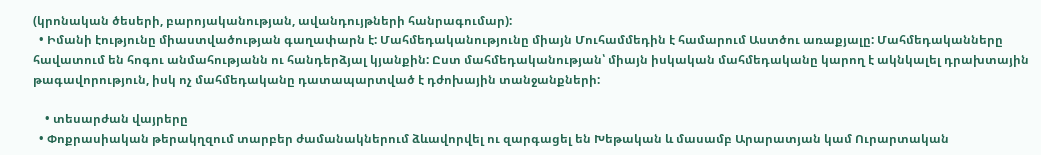(կրոնական ծեսերի, բարոյականության, ավանդույթների հանրագումար):
  • Իմանի էությունը միաստվածության գաղափարն է: Մահմեդականությունը միայն Մուհամմեդին է համարում Աստծու առաքյալը: Մահմեդականները հավատում են հոգու անմահությանն ու հանդերձյալ կյանքին: Ըստ մահմեդականության՝ միայն իսկական մահմեդականը կարող է ակնկալել դրախտային թագավորություն, իսկ ոչ մահմեդականը դատապարտված է դժոխային տանջանքների:

    • տեսարժան վայրերը
  • Փոքրասիական թերակղզում տարբեր ժամանակներում ձևավորվել ու զարգացել են Խեթական և մասամբ Արարատյան կամ Ուրարտական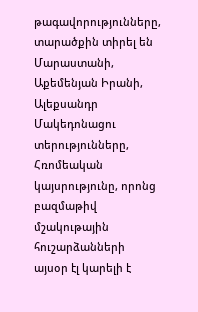թագավորությունները, տարածքին տիրել են Մարաստանի, Աքեմենյան Իրանի, Ալեքսանդր Մակեդոնացու տերությունները, Հռոմեական կայսրությունը, որոնց բազմաթիվ մշակութային հուշարձանների այսօր էլ կարելի է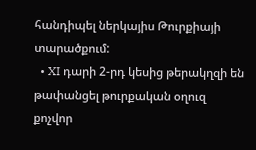հանդիպել ներկայիս Թուրքիայի տարածքում:
  • XI դարի 2-րդ կեսից թերակղզի են թափանցել թուրքական օղուզ քոչվոր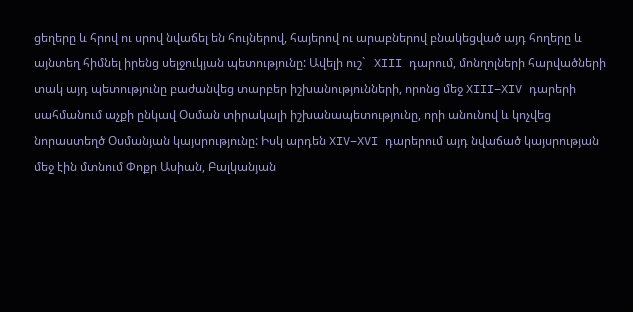ցեղերը և հրով ու սրով նվաճել են հույներով, հայերով ու արաբներով բնակեցված այդ հողերը և այնտեղ հիմնել իրենց սելջուկյան պետությունը: Ավելի ուշ`   XIII դարում, մոնղոլների հարվածների տակ այդ պետությունը բաժանվեց տարբեր իշխանությունների, որոնց մեջ XIII–XIV դարերի սահմանում աչքի ընկավ Օսման տիրակալի իշխանապետությունը, որի անունով և կոչվեց նորաստեղծ Օսմանյան կայսրությունը: Իսկ արդեն XIV–XVI դարերում այդ նվաճած կայսրության մեջ էին մտնում Փոքր Ասիան, Բալկանյան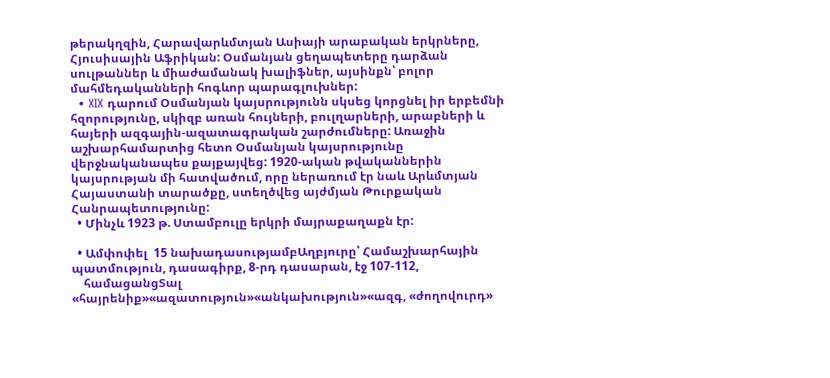թերակղզին, Հարավարևմտյան Ասիայի արաբական երկրները, Հյուսիսային Աֆրիկան: Օսմանյան ցեղապետերը դարձան սուլթաններ և միաժամանակ խալիֆներ, այսինքն՝ բոլոր մահմեդականների հոգևոր պարագլուխներ:
  • XIX դարում Օսմանյան կայսրությունն սկսեց կորցնել իր երբեմնի հզորությունը, սկիզբ առան հույների, բուլղարների, արաբների և հայերի ազգային-ազատագրական շարժումները: Առաջին աշխարհամարտից հետո Օսմանյան կայսրությունը վերջնականապես քայքայվեց: 1920-ական թվականներին կայսրության մի հատվածում, որը ներառում էր նաև Արևմտյան Հայաստանի տարածքը, ստեղծվեց այժմյան Թուրքական Հանրապետությունը:
  • Մինչև 1923 թ. Ստամբուլը երկրի մայրաքաղաքն էր:

  • Ամփոփել  15 նախադասությամբԱղբյուրը՝ Համաշխարհային պատմություն, դասագիրք, 8-րդ դասարան, էջ 107-112,
    համացանցՏալ «հայրենիք»«ազատություն»«անկախություն»«ազգ, «ժողովուրդ»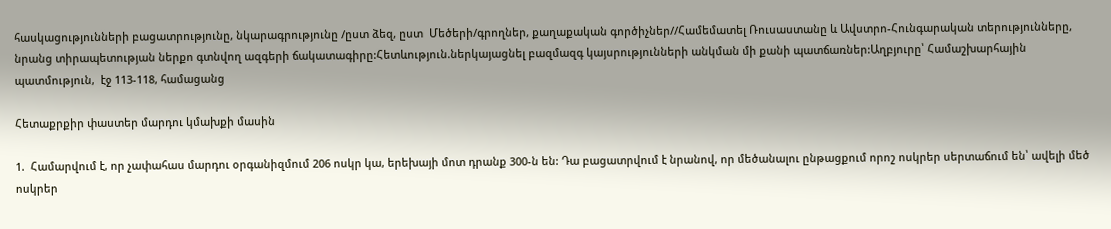հասկացությունների բացատրությունը, նկարագրությունը /ըստ ձեզ, ըստ  Մեծերի/գրողներ, քաղաքական գործիչներ//Համեմատել Ռուսաստանը և Ավստրո-Հունգարական տերությունները, նրանց տիրապետության ներքո գտնվող ազգերի ճակատագիրը:Հետևություն.ներկայացնել բազմազգ կայսրությունների անկման մի քանի պատճառներ:Աղբյուրը՝ Համաշխարհային պատմություն,  էջ 113-118, համացանց

Հետաքրքիր փաստեր մարդու կմախքի մասին

1.  Համարվում է, որ չափահաս մարդու օրգանիզմում 206 ոսկր կա, երեխայի մոտ դրանք 300-ն են: Դա բացատրվում է նրանով, որ մեծանալու ընթացքում որոշ ոսկրեր սերտաճում են՝ ավելի մեծ ոսկրեր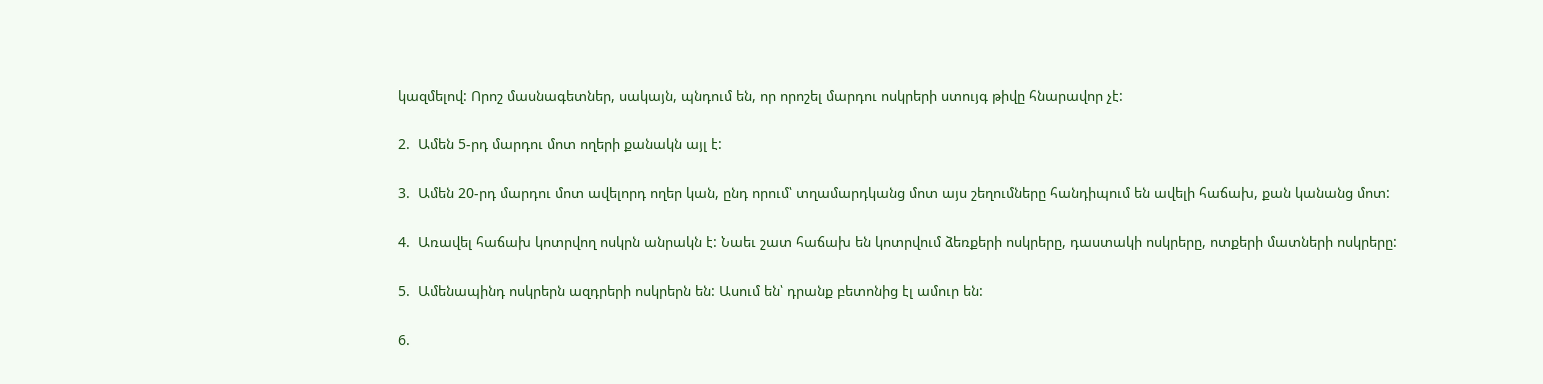կազմելով: Որոշ մասնագետներ, սակայն, պնդում են, որ որոշել մարդու ոսկրերի ստույգ թիվը հնարավոր չէ:

2.  Ամեն 5-րդ մարդու մոտ ողերի քանակն այլ է:

3.  Ամեն 20-րդ մարդու մոտ ավելորդ ողեր կան, ընդ որում՝ տղամարդկանց մոտ այս շեղումները հանդիպում են ավելի հաճախ, քան կանանց մոտ:

4.  Առավել հաճախ կոտրվող ոսկրն անրակն է: Նաեւ շատ հաճախ են կոտրվում ձեռքերի ոսկրերը, դաստակի ոսկրերը, ոտքերի մատների ոսկրերը:

5.  Ամենապինդ ոսկրերն ազդրերի ոսկրերն են: Ասում են՝ դրանք բետոնից էլ ամուր են:

6.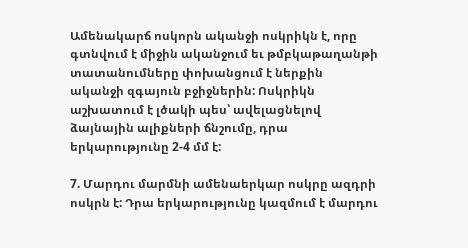Ամենակարճ ոսկորն ականջի ոսկրիկն է, որը գտնվում է միջին ականջում եւ թմբկաթաղանթի տատանումները փոխանցում է ներքին ականջի զգայուն բջիջներին: Ոսկրիկն աշխատում է լծակի պես՝ ավելացնելով ձայնային ալիքների ճնշումը, դրա երկարությունը 2-4 մմ է:

7. Մարդու մարմնի ամենաերկար ոսկրը ազդրի ոսկրն է: Դրա երկարությունը կազմում է մարդու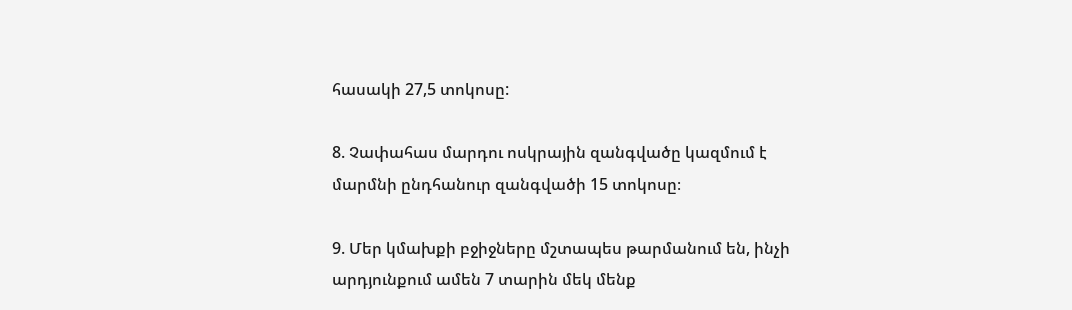հասակի 27,5 տոկոսը:

8. Չափահաս մարդու ոսկրային զանգվածը կազմում է մարմնի ընդհանուր զանգվածի 15 տոկոսը։

9. Մեր կմախքի բջիջները մշտապես թարմանում են, ինչի արդյունքում ամեն 7 տարին մեկ մենք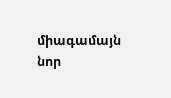միագամայն նոր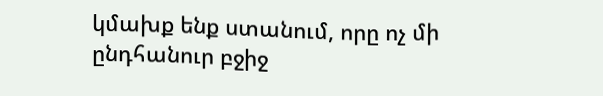կմախք ենք ստանում, որը ոչ մի ընդհանուր բջիջ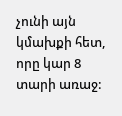չունի այն կմախքի հետ, որը կար 8 տարի առաջ: